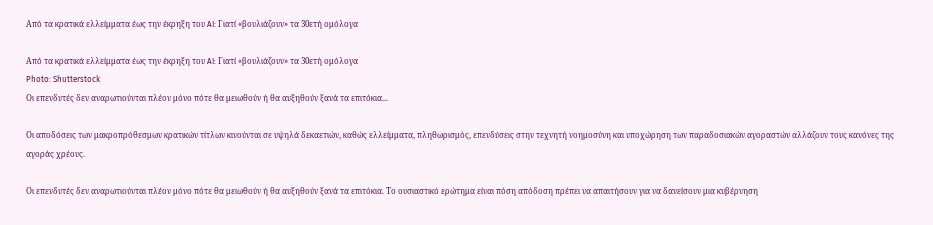Από τα κρατικά ελλείμματα έως την έκρηξη του AI: Γιατί «βουλιάζουν» τα 30ετή ομόλογα

Από τα κρατικά ελλείμματα έως την έκρηξη του AI: Γιατί «βουλιάζουν» τα 30ετή ομόλογα
Photo: Shutterstock
Οι επενδυτές δεν αναρωτιούνται πλέον μόνο πότε θα μειωθούν ή θα αυξηθούν ξανά τα επιτόκια...

Οι αποδόσεις των μακροπρόθεσμων κρατικών τίτλων κινούνται σε υψηλά δεκαετιών, καθώς ελλείμματα, πληθωρισμός, επενδύσεις στην τεχνητή νοημοσύνη και υποχώρηση των παραδοσιακών αγοραστών αλλάζουν τους κανόνες της αγοράς χρέους.

Οι επενδυτές δεν αναρωτιούνται πλέον μόνο πότε θα μειωθούν ή θα αυξηθούν ξανά τα επιτόκια. Το ουσιαστικό ερώτημα είναι πόση απόδοση πρέπει να απαιτήσουν για να δανείσουν μια κυβέρνηση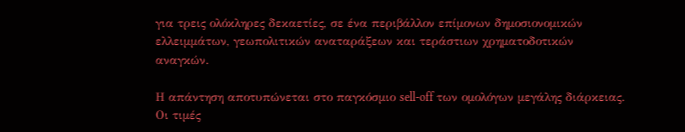για τρεις ολόκληρες δεκαετίες, σε ένα περιβάλλον επίμονων δημοσιονομικών ελλειμμάτων, γεωπολιτικών αναταράξεων και τεράστιων χρηματοδοτικών αναγκών.

Η απάντηση αποτυπώνεται στο παγκόσμιο sell-off των ομολόγων μεγάλης διάρκειας. Οι τιμές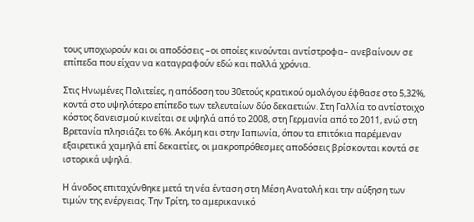τους υποχωρούν και οι αποδόσεις –οι οποίες κινούνται αντίστροφα– ανεβαίνουν σε επίπεδα που είχαν να καταγραφούν εδώ και πολλά χρόνια.

Στις Ηνωμένες Πολιτείες, η απόδοση του 30ετούς κρατικού ομολόγου έφθασε στο 5,32%, κοντά στο υψηλότερο επίπεδο των τελευταίων δύο δεκαετιών. Στη Γαλλία το αντίστοιχο κόστος δανεισμού κινείται σε υψηλά από το 2008, στη Γερμανία από το 2011, ενώ στη Βρετανία πλησιάζει το 6%. Ακόμη και στην Ιαπωνία, όπου τα επιτόκια παρέμεναν εξαιρετικά χαμηλά επί δεκαετίες, οι μακροπρόθεσμες αποδόσεις βρίσκονται κοντά σε ιστορικά υψηλά.

Η άνοδος επιταχύνθηκε μετά τη νέα ένταση στη Μέση Ανατολή και την αύξηση των τιμών της ενέργειας. Την Τρίτη, το αμερικανικό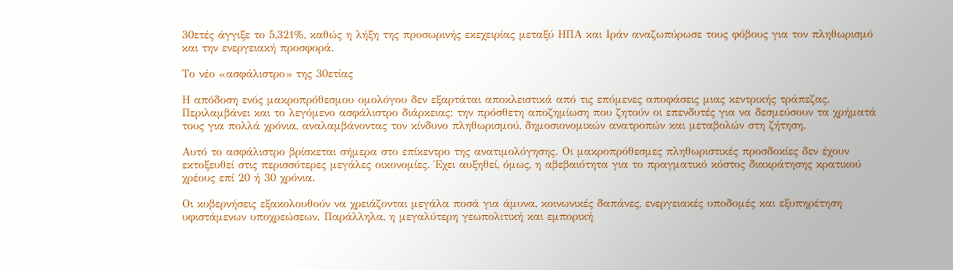30ετές άγγιξε το 5,321%, καθώς η λήξη της προσωρινής εκεχειρίας μεταξύ ΗΠΑ και Ιράν αναζωπύρωσε τους φόβους για τον πληθωρισμό και την ενεργειακή προσφορά.

Το νέο «ασφάλιστρο» της 30ετίας

Η απόδοση ενός μακροπρόθεσμου ομολόγου δεν εξαρτάται αποκλειστικά από τις επόμενες αποφάσεις μιας κεντρικής τράπεζας. Περιλαμβάνει και το λεγόμενο ασφάλιστρο διάρκειας: την πρόσθετη αποζημίωση που ζητούν οι επενδυτές για να δεσμεύσουν τα χρήματά τους για πολλά χρόνια, αναλαμβάνοντας τον κίνδυνο πληθωρισμού, δημοσιονομικών ανατροπών και μεταβολών στη ζήτηση.

Αυτό το ασφάλιστρο βρίσκεται σήμερα στο επίκεντρο της ανατιμολόγησης. Οι μακροπρόθεσμες πληθωριστικές προσδοκίες δεν έχουν εκτοξευθεί στις περισσότερες μεγάλες οικονομίες. Έχει αυξηθεί, όμως, η αβεβαιότητα για το πραγματικό κόστος διακράτησης κρατικού χρέους επί 20 ή 30 χρόνια.

Οι κυβερνήσεις εξακολουθούν να χρειάζονται μεγάλα ποσά για άμυνα, κοινωνικές δαπάνες, ενεργειακές υποδομές και εξυπηρέτηση υφιστάμενων υποχρεώσεων. Παράλληλα, η μεγαλύτερη γεωπολιτική και εμπορική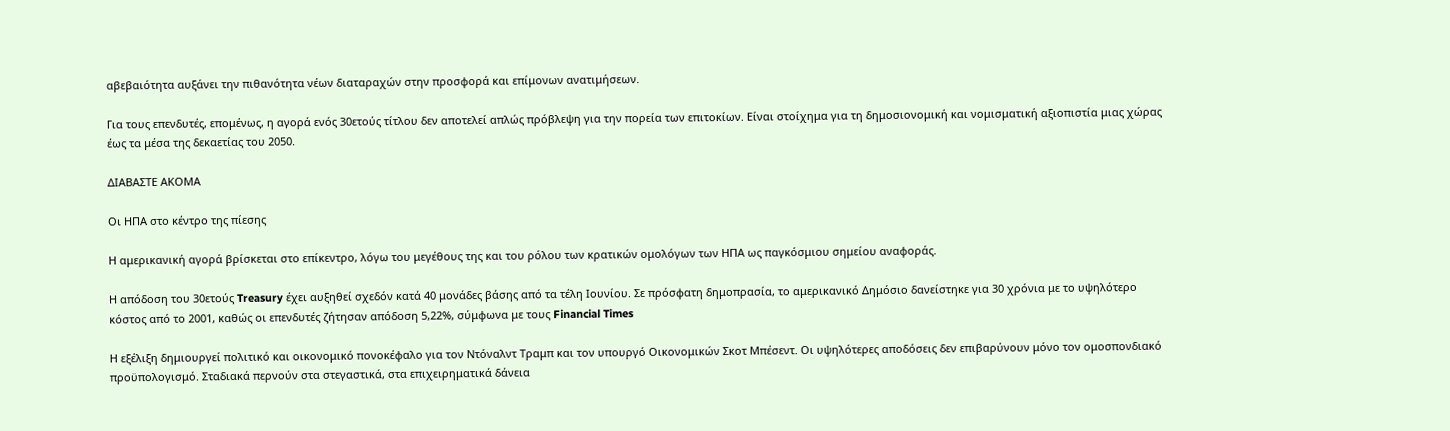αβεβαιότητα αυξάνει την πιθανότητα νέων διαταραχών στην προσφορά και επίμονων ανατιμήσεων.

Για τους επενδυτές, επομένως, η αγορά ενός 30ετούς τίτλου δεν αποτελεί απλώς πρόβλεψη για την πορεία των επιτοκίων. Είναι στοίχημα για τη δημοσιονομική και νομισματική αξιοπιστία μιας χώρας έως τα μέσα της δεκαετίας του 2050.

ΔΙΑΒΑΣΤΕ ΑΚΟΜΑ

Οι ΗΠΑ στο κέντρο της πίεσης

Η αμερικανική αγορά βρίσκεται στο επίκεντρο, λόγω του μεγέθους της και του ρόλου των κρατικών ομολόγων των ΗΠΑ ως παγκόσμιου σημείου αναφοράς.

Η απόδοση του 30ετούς Treasury έχει αυξηθεί σχεδόν κατά 40 μονάδες βάσης από τα τέλη Ιουνίου. Σε πρόσφατη δημοπρασία, το αμερικανικό Δημόσιο δανείστηκε για 30 χρόνια με το υψηλότερο κόστος από το 2001, καθώς οι επενδυτές ζήτησαν απόδοση 5,22%, σύμφωνα με τους Financial Times

Η εξέλιξη δημιουργεί πολιτικό και οικονομικό πονοκέφαλο για τον Ντόναλντ Τραμπ και τον υπουργό Οικονομικών Σκοτ Μπέσεντ. Οι υψηλότερες αποδόσεις δεν επιβαρύνουν μόνο τον ομοσπονδιακό προϋπολογισμό. Σταδιακά περνούν στα στεγαστικά, στα επιχειρηματικά δάνεια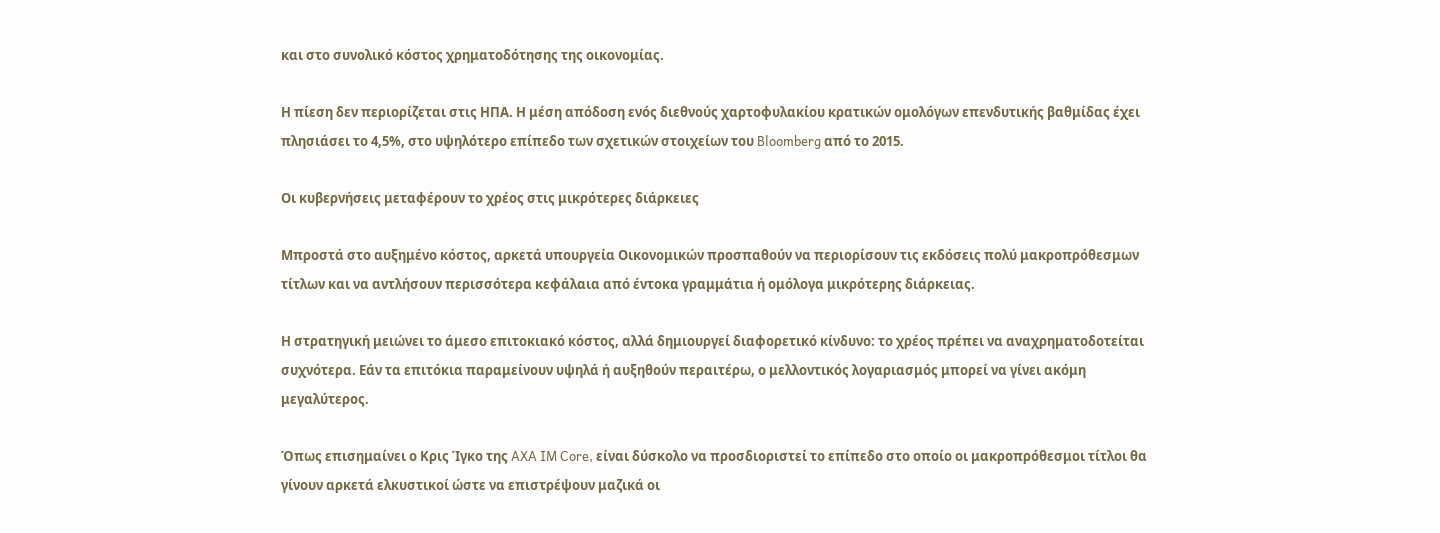και στο συνολικό κόστος χρηματοδότησης της οικονομίας.

Η πίεση δεν περιορίζεται στις ΗΠΑ. Η μέση απόδοση ενός διεθνούς χαρτοφυλακίου κρατικών ομολόγων επενδυτικής βαθμίδας έχει πλησιάσει το 4,5%, στο υψηλότερο επίπεδο των σχετικών στοιχείων του Bloomberg από το 2015.

Οι κυβερνήσεις μεταφέρουν το χρέος στις μικρότερες διάρκειες

Μπροστά στο αυξημένο κόστος, αρκετά υπουργεία Οικονομικών προσπαθούν να περιορίσουν τις εκδόσεις πολύ μακροπρόθεσμων τίτλων και να αντλήσουν περισσότερα κεφάλαια από έντοκα γραμμάτια ή ομόλογα μικρότερης διάρκειας.

Η στρατηγική μειώνει το άμεσο επιτοκιακό κόστος, αλλά δημιουργεί διαφορετικό κίνδυνο: το χρέος πρέπει να αναχρηματοδοτείται συχνότερα. Εάν τα επιτόκια παραμείνουν υψηλά ή αυξηθούν περαιτέρω, ο μελλοντικός λογαριασμός μπορεί να γίνει ακόμη μεγαλύτερος.

Όπως επισημαίνει ο Κρις Ίγκο της AXA IM Core, είναι δύσκολο να προσδιοριστεί το επίπεδο στο οποίο οι μακροπρόθεσμοι τίτλοι θα γίνουν αρκετά ελκυστικοί ώστε να επιστρέψουν μαζικά οι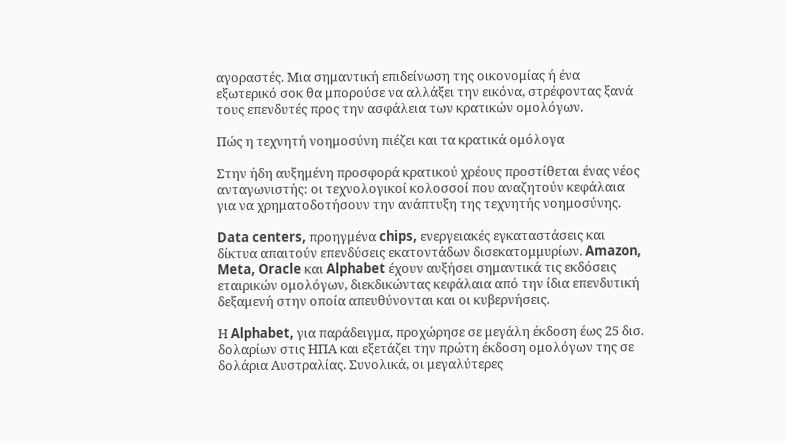αγοραστές. Μια σημαντική επιδείνωση της οικονομίας ή ένα εξωτερικό σοκ θα μπορούσε να αλλάξει την εικόνα, στρέφοντας ξανά τους επενδυτές προς την ασφάλεια των κρατικών ομολόγων.

Πώς η τεχνητή νοημοσύνη πιέζει και τα κρατικά ομόλογα

Στην ήδη αυξημένη προσφορά κρατικού χρέους προστίθεται ένας νέος ανταγωνιστής: οι τεχνολογικοί κολοσσοί που αναζητούν κεφάλαια για να χρηματοδοτήσουν την ανάπτυξη της τεχνητής νοημοσύνης.

Data centers, προηγμένα chips, ενεργειακές εγκαταστάσεις και δίκτυα απαιτούν επενδύσεις εκατοντάδων δισεκατομμυρίων. Amazon, Meta, Oracle και Alphabet έχουν αυξήσει σημαντικά τις εκδόσεις εταιρικών ομολόγων, διεκδικώντας κεφάλαια από την ίδια επενδυτική δεξαμενή στην οποία απευθύνονται και οι κυβερνήσεις.

Η Alphabet, για παράδειγμα, προχώρησε σε μεγάλη έκδοση έως 25 δισ. δολαρίων στις ΗΠΑ και εξετάζει την πρώτη έκδοση ομολόγων της σε δολάρια Αυστραλίας. Συνολικά, οι μεγαλύτερες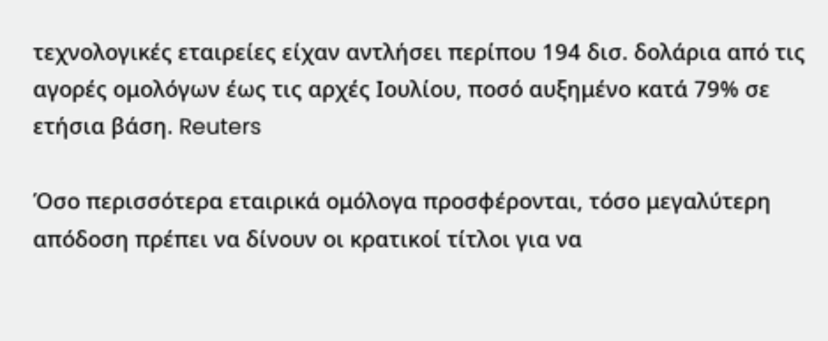τεχνολογικές εταιρείες είχαν αντλήσει περίπου 194 δισ. δολάρια από τις αγορές ομολόγων έως τις αρχές Ιουλίου, ποσό αυξημένο κατά 79% σε ετήσια βάση. Reuters

Όσο περισσότερα εταιρικά ομόλογα προσφέρονται, τόσο μεγαλύτερη απόδοση πρέπει να δίνουν οι κρατικοί τίτλοι για να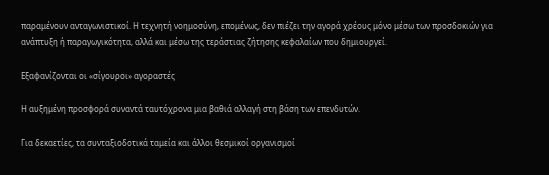παραμένουν ανταγωνιστικοί. Η τεχνητή νοημοσύνη, επομένως, δεν πιέζει την αγορά χρέους μόνο μέσω των προσδοκιών για ανάπτυξη ή παραγωγικότητα, αλλά και μέσω της τεράστιας ζήτησης κεφαλαίων που δημιουργεί.

Εξαφανίζονται οι «σίγουροι» αγοραστές

Η αυξημένη προσφορά συναντά ταυτόχρονα μια βαθιά αλλαγή στη βάση των επενδυτών.

Για δεκαετίες, τα συνταξιοδοτικά ταμεία και άλλοι θεσμικοί οργανισμοί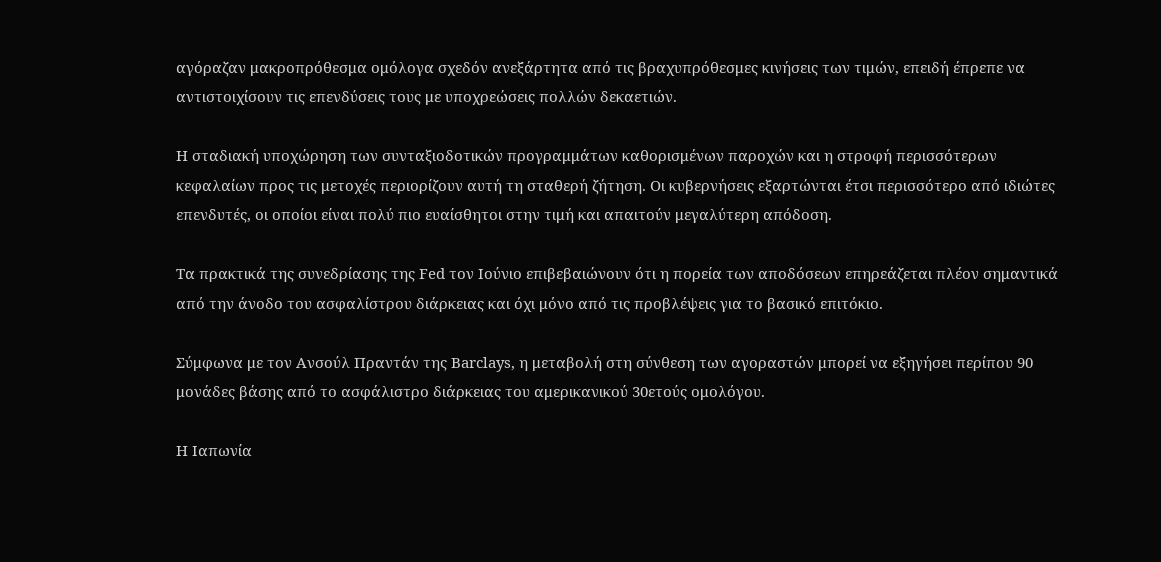αγόραζαν μακροπρόθεσμα ομόλογα σχεδόν ανεξάρτητα από τις βραχυπρόθεσμες κινήσεις των τιμών, επειδή έπρεπε να αντιστοιχίσουν τις επενδύσεις τους με υποχρεώσεις πολλών δεκαετιών.

Η σταδιακή υποχώρηση των συνταξιοδοτικών προγραμμάτων καθορισμένων παροχών και η στροφή περισσότερων κεφαλαίων προς τις μετοχές περιορίζουν αυτή τη σταθερή ζήτηση. Οι κυβερνήσεις εξαρτώνται έτσι περισσότερο από ιδιώτες επενδυτές, οι οποίοι είναι πολύ πιο ευαίσθητοι στην τιμή και απαιτούν μεγαλύτερη απόδοση.

Τα πρακτικά της συνεδρίασης της Fed τον Ιούνιο επιβεβαιώνουν ότι η πορεία των αποδόσεων επηρεάζεται πλέον σημαντικά από την άνοδο του ασφαλίστρου διάρκειας και όχι μόνο από τις προβλέψεις για το βασικό επιτόκιο.

Σύμφωνα με τον Ανσούλ Πραντάν της Barclays, η μεταβολή στη σύνθεση των αγοραστών μπορεί να εξηγήσει περίπου 90 μονάδες βάσης από το ασφάλιστρο διάρκειας του αμερικανικού 30ετούς ομολόγου.

Η Ιαπωνία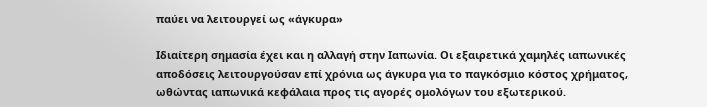παύει να λειτουργεί ως «άγκυρα»

Ιδιαίτερη σημασία έχει και η αλλαγή στην Ιαπωνία. Οι εξαιρετικά χαμηλές ιαπωνικές αποδόσεις λειτουργούσαν επί χρόνια ως άγκυρα για το παγκόσμιο κόστος χρήματος, ωθώντας ιαπωνικά κεφάλαια προς τις αγορές ομολόγων του εξωτερικού.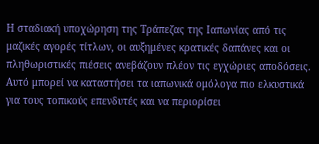Η σταδιακή υποχώρηση της Τράπεζας της Ιαπωνίας από τις μαζικές αγορές τίτλων, οι αυξημένες κρατικές δαπάνες και οι πληθωριστικές πιέσεις ανεβάζουν πλέον τις εγχώριες αποδόσεις. Αυτό μπορεί να καταστήσει τα ιαπωνικά ομόλογα πιο ελκυστικά για τους τοπικούς επενδυτές και να περιορίσει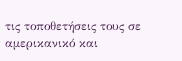τις τοποθετήσεις τους σε αμερικανικό και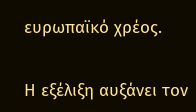ευρωπαϊκό χρέος.

Η εξέλιξη αυξάνει τον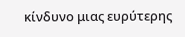κίνδυνο μιας ευρύτερης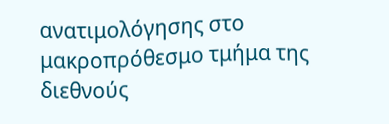ανατιμολόγησης στο μακροπρόθεσμο τμήμα της διεθνούς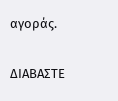αγοράς.

ΔΙΑΒΑΣΤΕ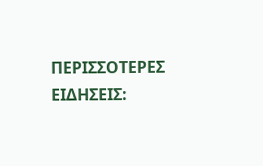ΠΕΡΙΣΣΟΤΕΡΕΣ ΕΙΔΗΣΕΙΣ: